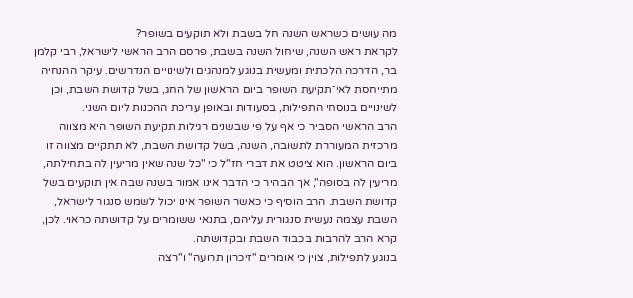מה עושים כשראש השנה חל בשבת ולא תוקעים בשופר?
לקראת ראש השנה, שיחול השנה בשבת, פרסם הרב הראשי לישראל, רבי קלמן בר, הדרכה הלכתית ומעשית בנוגע למנהגים ולשינויים הנדרשים. עיקר ההנחיה מתייחסת לאי־תקיעת השופר ביום הראשון של החג, בשל קדושת השבת, וכן לשינויים בנוסחי התפילות, בסעודות ובאופן עריכת ההכנות ליום השני.
הרב הראשי הסביר כי אף על פי שבשנים רגילות תקיעת השופר היא מצווה מרכזית המעוררת לתשובה, השנה, בשל קדושת השבת, לא תתקיים מצווה זו ביום הראשון. הוא ציטט את דברי חז"ל כי "כל שנה שאין מריעין לה בתחילתה, מריעין לה בסופה", אך הבהיר כי הדבר אינו אמור בשנה שבה אין תוקעים בשל קדושת השבת. הרב הוסיף כי כאשר השופר אינו יכול לשמש סנגור לישראל, השבת עצמה נעשית סנגורית עליהם, בתנאי ששומרים על קדושתה כראוי. לכן, קרא הרב להרבות בכבוד השבת ובקדושתה.
בנוגע לתפילות, צוין כי אומרים "זיכרון תרועה" ו"רצה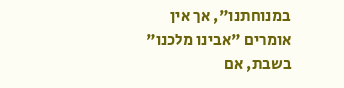במנוחתנו", אך אין אומרים "אבינו מלכנו" בשבת, אם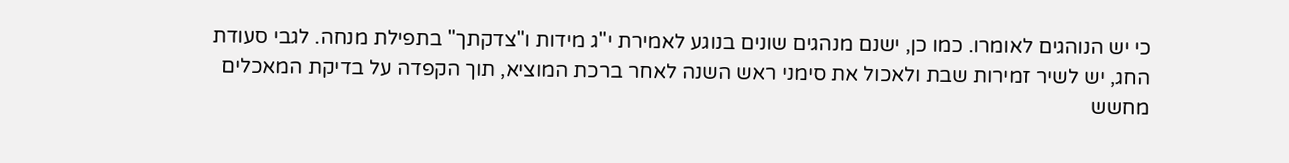כי יש הנוהגים לאומרו. כמו כן, ישנם מנהגים שונים בנוגע לאמירת י"ג מידות ו"צדקתך" בתפילת מנחה. לגבי סעודת החג, יש לשיר זמירות שבת ולאכול את סימני ראש השנה לאחר ברכת המוציא, תוך הקפדה על בדיקת המאכלים מחשש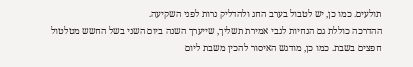תולעים. כמו כן, יש לטבול בערב החג ולהדליק נרות לפני השקיעה.
ההדרכה כוללת גם הנחיות לגבי אמירת תשליך, שייערך השנה ביום השני בשל החשש מטלטול חפצים בשבת. כמו כן, מודגש האיסור להכין משבת ליום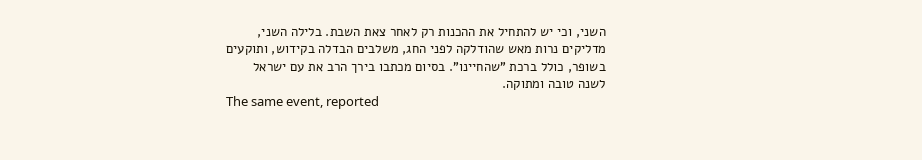השני, וכי יש להתחיל את ההכנות רק לאחר צאת השבת. בלילה השני, מדליקים נרות מאש שהודלקה לפני החג, משלבים הבדלה בקידוש, ותוקעים בשופר, כולל ברכת "שהחיינו". בסיום מכתבו בירך הרב את עם ישראל לשנה טובה ומתוקה.
The same event, reported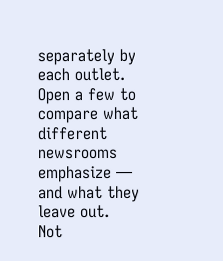separately by each outlet. Open a few to compare what different newsrooms emphasize — and what they leave out.
Not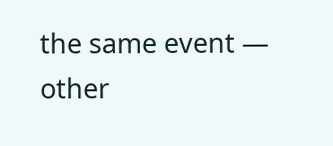the same event — other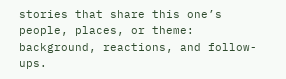stories that share this one’s people, places, or theme: background, reactions, and follow-ups.